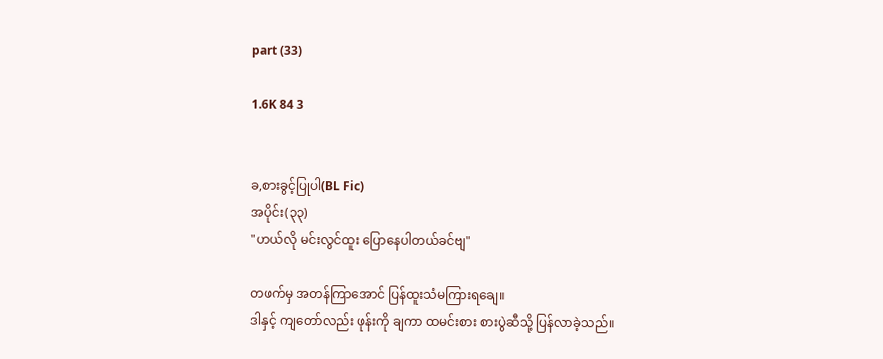part (33)

1.6K 84 3


ခ,စားခွင့်ပြုပါ(BL Fic)
အပိုင်း(၃၃)
"ဟယ်လို မင်းလွင်ထူး ပြောနေပါတယ်ခင်ဗျ"

တဖက်မှ အတန်ကြာအောင် ပြန်ထူးသံမကြားရချေ။
ဒါနှင့် ကျတော်လည်း ဖုန်းကို ချကာ ထမင်းစား စားပွဲဆီသို့ ပြန်လာခဲ့သည်။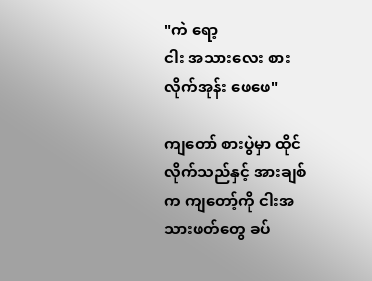"ကဲ ရော့
ငါး အသားလေး စားလိုက်အုန်း ဖေဖေ"

ကျတော် စားပွဲမှာ ထိုင်လိုက်သည်နှင့် အားချစ်က ကျတော့်ကို ငါးအသားဖတ်တွေ ခပ်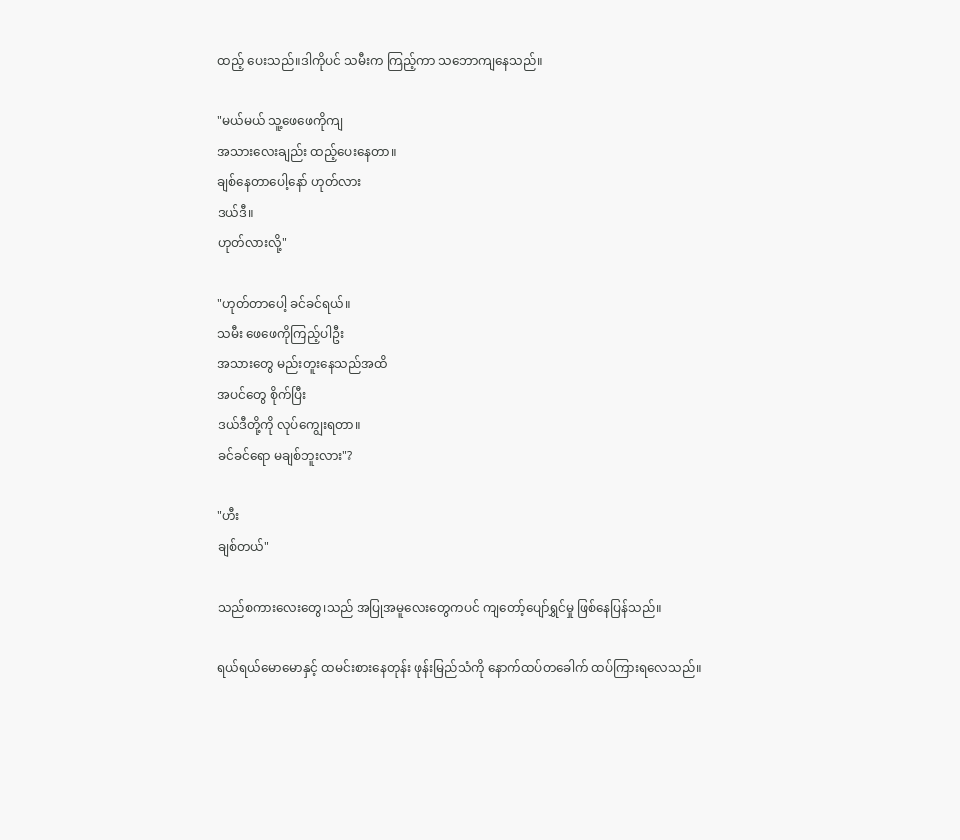ထည့် ပေးသည်။ဒါကိုပင် သမီးက ကြည့်ကာ သဘောကျနေသည်။

"မယ်မယ် သူ့ဖေဖေကိုကျ
အသားလေးချည်း ထည့်ပေးနေတာ။
ချစ်နေတာပေါ့နော် ဟုတ်လား
ဒယ်ဒီ။
ဟုတ်လားလို့"

"ဟုတ်တာပေါ့ ခင်ခင်ရယ်။
သမီး ဖေဖေကိုကြည့်ပါဦး
အသားတွေ မည်းတူးနေသည်အထိ
အပင်တွေ စိုက်ပြီး
ဒယ်ဒီတို့ကို လုပ်ကျွေးရတာ။
ခင်ခင်ရော မချစ်ဘူးလား"?

"ဟီး
ချစ်တယ်"

သည်စကားလေးတွေ၊သည် အပြုအမူလေးတွေကပင် ကျတော့်ပျော်ရွှင်မှု ဖြစ်နေပြန်သည်။

ရယ်ရယ်မောမောနှင့် ထမင်းစားနေတုန်း ဖုန်းမြည်သံကို နောက်ထပ်တခေါက် ထပ်ကြားရလေသည်။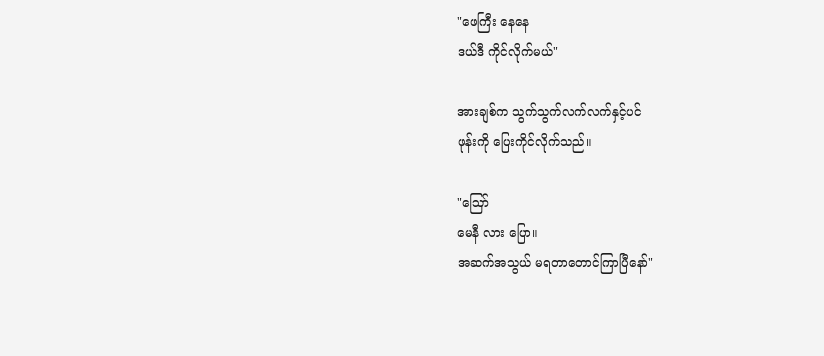"ဖေကြီး နေနေ
ဒယ်ဒီ ကိုင်လိုက်မယ်"

အားချစ်က သွက်သွက်လက်လက်နှင့်ပင်
ဖုန်းကို ပြေးကိုင်လိုက်သည်။

"ဪ
မေနီ လား ပြော။
အဆက်အသွယ် မရတာတောင်ကြာပြီနော်"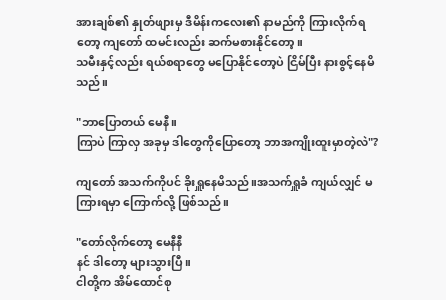အားချစ်၏ နှုတ်ဖျားမှ ဒီမိန်းကလေး၏ နာမည်ကို ကြားလိုက်ရတော့ ကျတော် ထမင်းလည်း ဆက်မစားနိုင်တော့။
သမီးနှင့်လည်း ရယ်စရာတွေ မပြောနိုင်တော့ပဲ ငြိမ်ပြီး နား‌စွင့်နေမိသည်။

"ဘာပြောတယ် မေနီ။
ကြာပဲ ကြာလှ အခုမှ ဒါတွေကိုပြောတော့ ဘာအကျိုးထူးမှာတဲ့လဲ"?

ကျတော် အသက်ကိုပင် ခိုးရှူနေမိသည်။အသက်ရှူခံ ကျယ်လျှင် မကြားရမှာ ကြောက်လို့ ဖြစ်သည်။

"တော်လိုက်တော့ မေနီနီ
နင် ဒါတော့ များသွားပြီ။
ငါတို့က အိမ်ထောင်စု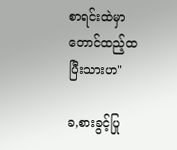စာရင်းထဲမှာတောင်ထည့်ထ ပြီးသားဟ"

ခ,စားခွင့်ပြု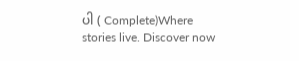ပါ ( Complete)Where stories live. Discover now